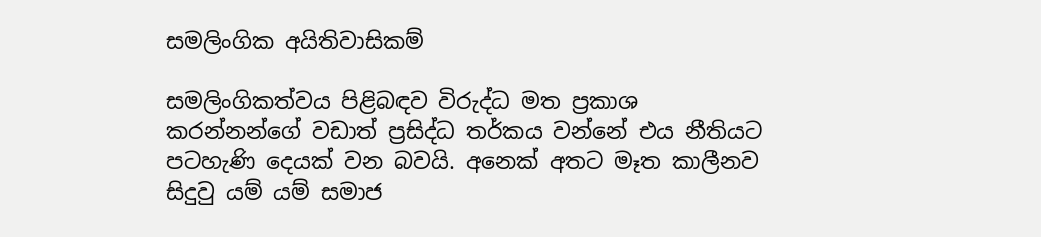සමලිංගික අයිතිවාසිකම්

සමලිංගිකත්වය පිළිබඳව විරුද්ධ මත ප්‍රකාශ කරන්නන්ගේ වඩාත් ප්‍රසිද්ධ තර්කය වන්නේ එය නීතියට පටහැණි දෙයක්‌ වන බවයි. අනෙක්‌ අතට මෑත කාලීනව සිදුවු යම් යම් සමාජ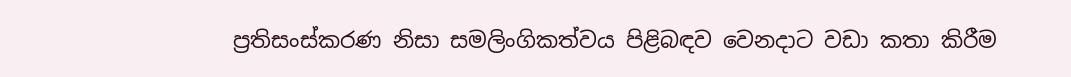ප්‍රතිසංස්‌කරණ නිසා සමලිංගිකත්වය පිළිබඳව වෙනදාට වඩා කතා කිරීම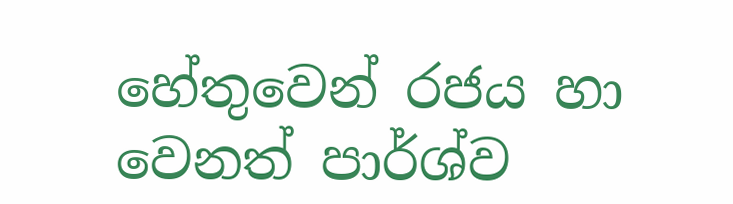හේතුවෙන් රජය හා වෙනත් පාර්ශ්ව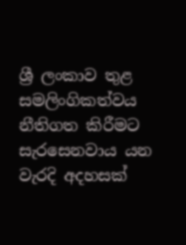ශ්‍රී ලංකාව තුළ සමලිංගිකත්වය නීතිගත කිරීමට සැරසෙනවාය යන වැරදි අදහසක්‌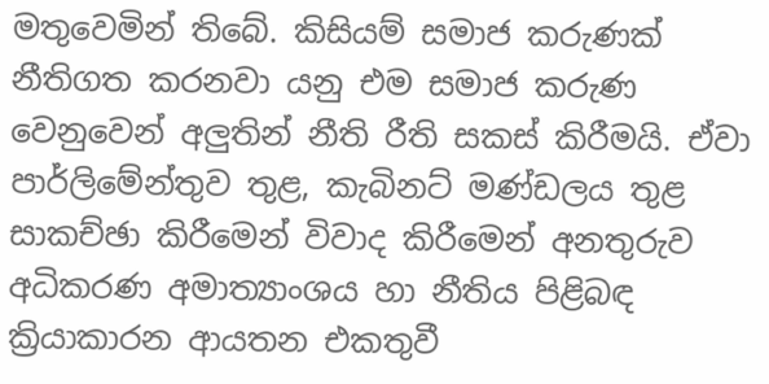මතුවෙමින් තිබේ. කිසියම් සමාජ කරුණක්‌ නීතිගත කරනවා යනු එම සමාජ කරුණ වෙනුවෙන් අලුතින් නීති රීති සකස්‌ කිරීමයි. ඒවා පාර්ලිමේන්තුව තුළ, කැබිනට්‌ මණ්‌ඩලය තුළ සාකච්ඡා කිරීමෙන් විවාද කිරීමෙන් අනතුරුව අධිකරණ අමාත්‍යාංශය හා නීතිය පිළිබඳ ක්‍රියාකාරන ආයතන එකතුවී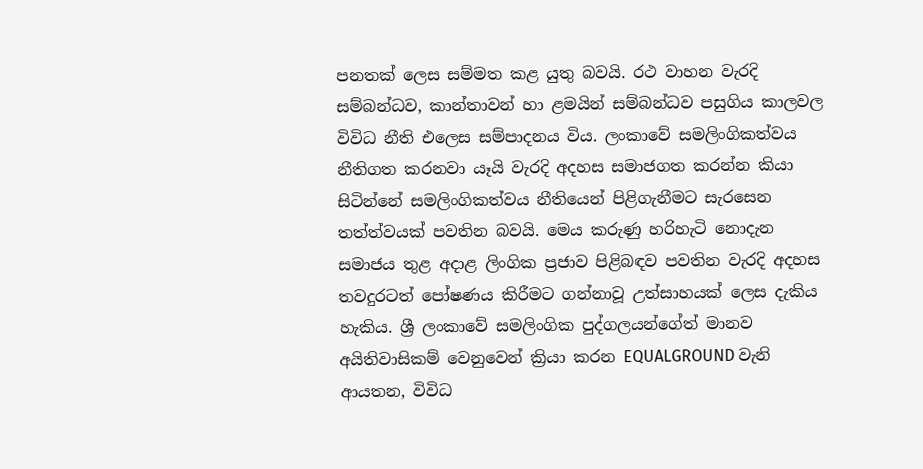පනතක්‌ ලෙස සම්මත කළ යුතු බවයි. රථ වාහන වැරදි සම්බන්ධව, කාන්තාවන් හා ළමයින් සම්බන්ධව පසුගිය කාලවල විවිධ නීති එලෙස සම්පාදනය විය. ලංකාවේ සමලිංගිකත්වය නීතිගත කරනවා යෑයි වැරදි අදහස සමාජගත කරන්න කියා සිටින්නේ සමලිංගිකත්වය නීතියෙන් පිළිගැනීමට සැරසෙන තත්ත්වයක්‌ පවතින බවයි. මෙය කරුණු හරිහැටි නොදැන සමාජය තුළ අදාළ ලිංගික ප්‍රජාව පිළිබඳව පවතින වැරදි අදහස තවදුරටත් පෝෂණය කිරීමට ගන්නාවූ උත්සාහයක්‌ ලෙස දැකිය හැකිය. ශ්‍රී ලංකාවේ සමලිංගික පුද්ගලයන්ගේත් මානව අයිතිවාසිකම් වෙනුවෙන් ක්‍රියා කරන EQUALGROUND වැනි ආයතන, විවිධ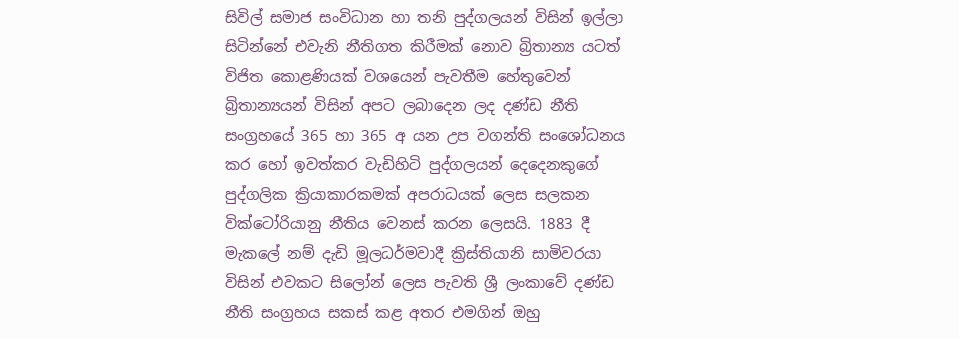සිවිල් සමාජ සංවිධාන හා තනි පුද්ගලයන් විසින් ඉල්ලා සිටින්නේ එවැනි නීතිගත කිරීමක්‌ නොව බ්‍රිතාන්‍ය යටත් විජිත කොළණියක්‌ වශයෙන් පැවතීම හේතුවෙන් බ්‍රිතාන්‍යයන් විසින් අපට ලබාදෙන ලද දණ්‌ඩ නීති සංග්‍රහයේ 365 හා 365 අ යන උප වගන්ති සංශෝධනය කර හෝ ඉවත්කර වැඩිහිටි පුද්ගලයන් දෙදෙනකුගේ පුද්ගලික ක්‍රියාකාරකමක්‌ අපරාධයක්‌ ලෙස සලකන වික්‌ටෝරියානු නීතිය වෙනස්‌ කරන ලෙසයි. 1883 දී මැකලේ නම් දැඩි මූලධර්මවාදී ක්‍රිස්‌තියානි සාමිවරයා විසින් එවකට සිලෝන් ලෙස පැවති ශ්‍රී ලංකාවේ දණ්‌ඩ නීති සංග්‍රහය සකස්‌ කළ අතර එමගින් ඔහු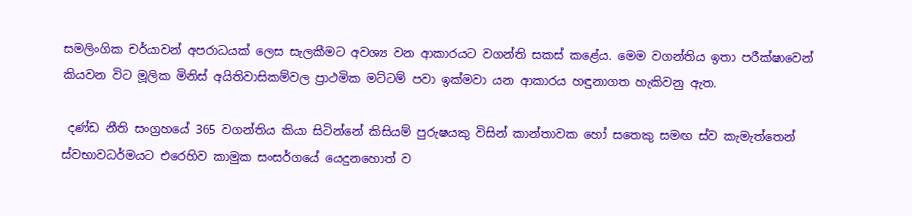සමලිංගික චර්යාවන් අපරාධයක්‌ ලෙස සැලකීමට අවශ්‍ය වන ආකාරයට වගන්ති සකස්‌ කළේය. මෙම වගන්තිය ඉතා පරීක්‌ෂාවෙන් කියවන විට මූලික මිනිස්‌ අයිතිවාසිකම්වල ප්‍රාථමික මට්‌ටම් පවා ඉක්‌මවා යන ආකාරය හඳුනාගත හැකිවනු ඇත.

 දණ්‌ඩ නීති සංග්‍රහයේ 365 වගන්තිය කියා සිටින්නේ කිසියම් පුරුෂයකු විසින් කාන්තාවක හෝ සතෙකු සමඟ ස්‌ව කැමැත්තෙන් ස්‌වභාවධර්මයට එරෙහිව කාමුක සංසර්ගයේ යෙදුනහොත් ව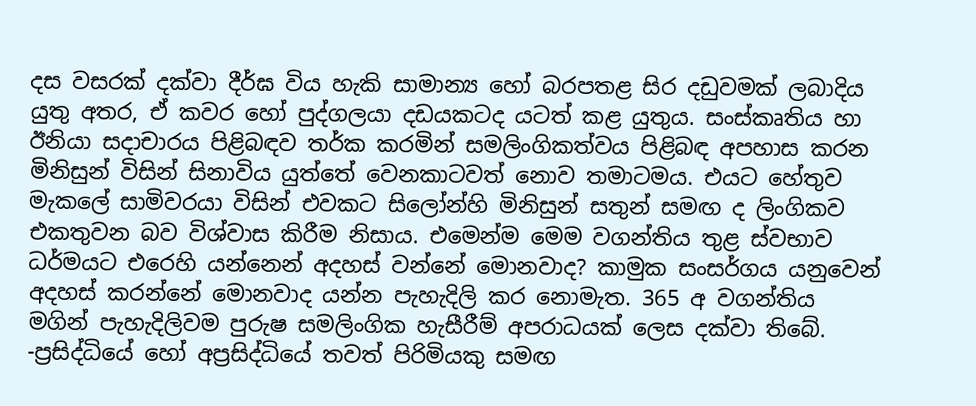දස වසරක්‌ දක්‌වා දීර්ඝ විය හැකි සාමාන්‍ය හෝ බරපතළ සිර දඩුවමක්‌ ලබාදිය යුතු අතර, ඒ කවර හෝ පුද්ගලයා දඩයකටද යටත් කළ යුතුය. සංස්‌කෘතිය හා ඊනියා සදාචාරය පිළිබඳව තර්ක කරමින් සමලිංගිකත්වය පිළිබඳ අපහාස කරන මිනිසුන් විසින් සිනාවිය යුත්තේ වෙනකාටවත් නොව තමාටමය. එයට හේතුව මැකලේ සාමිවරයා විසින් එවකට සිලෝන්හි මිනිසුන් සතුන් සමඟ ද ලිංගිකව එකතුවන බව විශ්වාස කිරීම නිසාය. එමෙන්ම මෙම වගන්තිය තුළ ස්‌වභාව ධර්මයට එරෙහි යන්නෙන් අදහස්‌ වන්නේ මොනවාද? කාමුක සංසර්ගය යනුවෙන් අදහස්‌ කරන්නේ මොනවාද යන්න පැහැදිලි කර නොමැත. 365 අ වගන්තිය මගින් පැහැදිලිවම පුරුෂ සමලිංගික හැසීරීම් අපරාධයක්‌ ලෙස දක්‌වා තිබේ. -ප්‍රසිද්ධියේ හෝ අප්‍රසිද්ධියේ තවත් පිරිමියකු සමඟ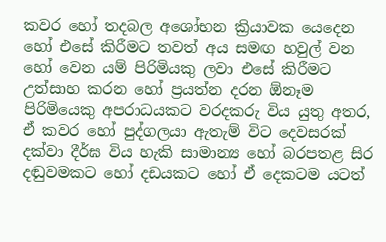කවර හෝ තදබල අශෝභන ක්‍රියාවක යෙදෙන හෝ එසේ කිරීමට තවත් අය සමඟ හවුල් වන හෝ වෙන යම් පිරිමියකු ලවා එසේ කිරීමට උත්සාහ කරන හෝ ප්‍රයත්න දරන ඕනෑම පිරිමියෙකු අපරාධයකට වරදකරු විය යුතු අතර, ඒ කවර හෝ පුද්ගලයා ඇතැම් විට දෙවසරක්‌ දක්‌වා දීර්ඝ විය හැකි සාමාන්‍ය හෝ බරපතළ සිර දඬුවමකට හෝ දඩයකට හෝ ඒ දෙකටම යටත්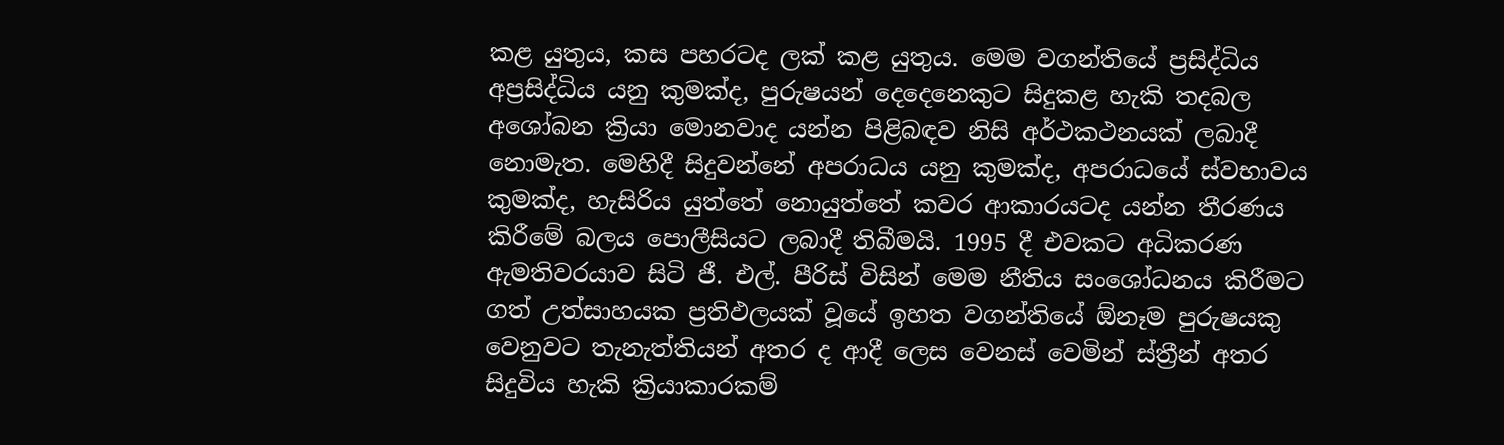කළ යුතුය, කස පහරටද ලක්‌ කළ යුතුය. මෙම වගන්තියේ ප්‍රසිද්ධිය අප්‍රසිද්ධිය යනු කුමක්‌ද, පුරුෂයන් දෙදෙනෙකුට සිදුකළ හැකි තදබල අශෝබන ක්‍රියා මොනවාද යන්න පිළිබඳව නිසි අර්ථකථනයක්‌ ලබාදී නොමැත. මෙහිදී සිදුවන්නේ අපරාධය යනු කුමක්‌ද, අපරාධයේ ස්‌වභාවය කුමක්‌ද, හැසිරිය යුත්තේ නොයුත්තේ කවර ආකාරයටද යන්න තීරණය කිරීමේ බලය පොලීසියට ලබාදී තිබීමයි. 1995 දී එවකට අධිකරණ ඇමතිවරයාව සිටි ජී. එල්. පීරිස්‌ විසින් මෙම නීතිය සංශෝධනය කිරීමට ගත් උත්සාහයක ප්‍රතිඵලයක්‌ වූයේ ඉහත වගන්තියේ ඕනෑම පුරුෂයකු වෙනුවට තැනැත්තියන් අතර ද ආදී ලෙස වෙනස්‌ වෙමින් ස්‌ත්‍රීන් අතර සිදුවිය හැකි ක්‍රියාකාරකම්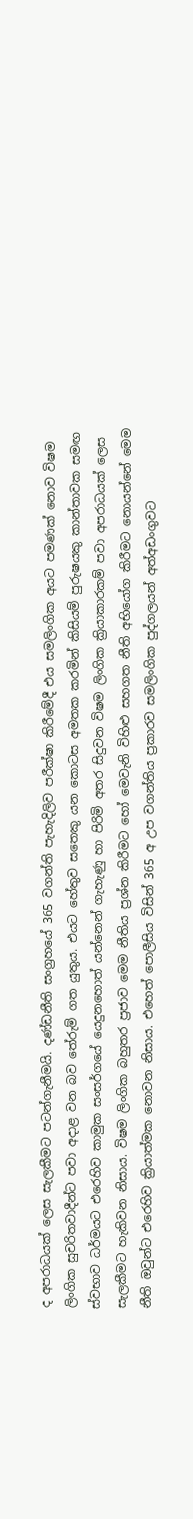ද අපරාධයක්‌ ලෙස සැලකීමට පටන්ගැනීමයි. දණ්‌ඩනීති සංග්‍රහයේ 365 වගන්ති පැහැදිලිව පරීක්‌ෂා කිරීමේදී එය සමලිංගික අයට පමණක්‌ නොව විෂම ලිංගික සුචරිතවාදීන්ට පවා අදාළ වන බව තේරුම් ගත යුතුය. එයට හේතුව සතෙකු යන කොටස අමතක කරමින් කිසියම් පුරුෂයකු කාන්තාවක සමඟ ස්‌වභාව ධර්මයට එරෙහිව කාමුක සංසර්ගයේ යෙදුනහොත් යන්නෙන් ගැහැණු හා පිරිමි අතර සිදුවන විෂම ලිංගික ක්‍රියාකාරකම් පවා අපරාධයක්‌ ලෙස සැලකීමට හැකිවන නිසාය. විෂම ලිංගික බහුතර ප්‍රජාව මෙම නීතිය ප්‍රශ්න කිරීමට හෝ මෙවැනි විහිළු සහගත නීති අභියෝග කිරීමට නොයන්නේ මෙම නීති ඔවුන්ට එරෙහිව ක්‍රියාත්මක නොවන නිසාය. එහෙත් පොලීසිය විසින් 365 අ උප වගන්තිය ප්‍රකාරව සමලිංගික පුද්ගලයන් අත්අඩංගුවට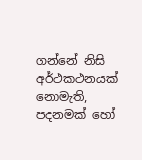ගන්නේ නිසි අර්ථකථනයක්‌ නොමැති, පදනමක්‌ හෝ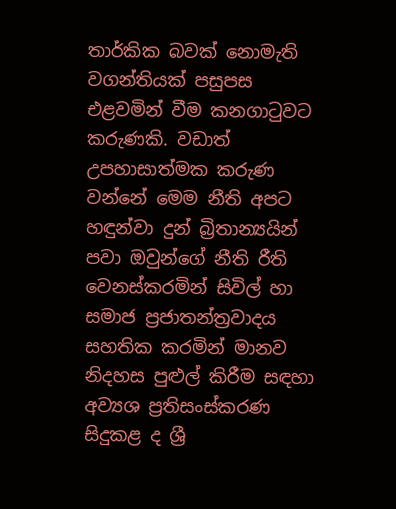තාර්කික බවක්‌ නොමැති වගන්තියක්‌ පසුපස එළවමින් වීම කනගාටුවට කරුණකි. වඩාත් උපහාසාත්මක කරුණ වන්නේ මෙම නීති අපට හඳුන්වා දුන් බ්‍රිතාන්‍යයින් පවා ඔවුන්ගේ නීති රීති වෙනස්‌කරමින් සිවිල් හා සමාජ ප්‍රජාතන්ත්‍රවාදය සහතික කරමින් මානව නිදහස පුළුල් කිරීම සඳහා අව්‍යශ ප්‍රතිසංස්‌කරණ සිදුකළ ද ශ්‍රී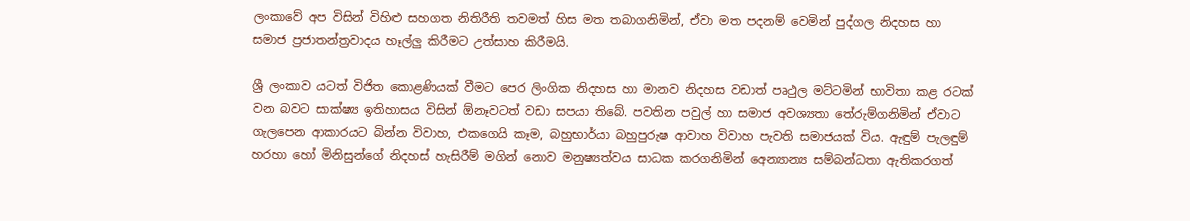ලංකාවේ අප විසින් විහිළු සහගත නිතිරීති තවමත් හිස මත තබාගනිමින්, ඒවා මත පදනම් වෙමින් පුද්ගල නිදහස හා සමාජ ප්‍රජාතන්ත්‍රවාදය හෑල්ලු කිරීමට උත්සාහ කිරීමයි.

ශ්‍රී ලංකාව යටත් විජිත කොළණියක්‌ වීමට පෙර ලිංගික නිදහස හා මානව නිදහස වඩාත් පෘථුල මට්‌ටමින් භාවිතා කළ රටක්‌ වන බවට සාක්‌ෂ්‍ය ඉතිහාසය විසින් ඕනෑවටත් වඩා සපයා තිබේ. පවතින පවුල් හා සමාජ අවශ්‍යතා තේරුම්ගනිමින් ඒවාට ගැලපෙන ආකාරයට බින්න විවාහ, එකගෙයි කෑම, බහුභාර්යා බහුපුරුෂ ආවාහ විවාහ පැවති සමාජයක්‌ විය. ඇඳුම් පැලඳුම් හරහා හෝ මිනිසුන්ගේ නිදහස්‌ හැසිරීම් මගින් නොව මනුෂ්‍යත්වය සාධක කරගනිමින් අෙන්‍යාන්‍ය සම්බන්ධතා ඇතිකරගත්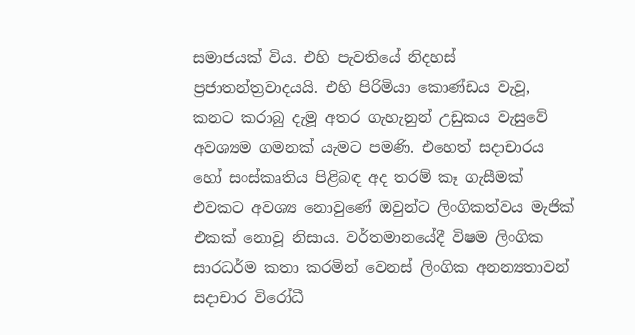සමාජයක්‌ විය. එහි පැවතියේ නිදහස්‌ ප්‍රජාතන්ත්‍රවාදයයි. එහි පිරිමියා කොණ්‌ඩය වැවූ, කනට කරාබු දැමූ අතර ගැහැනුන් උඩුකය වැසුවේ අවශ්‍යම ගමනක්‌ යැමට පමණි. එහෙත් සදාචාරය හෝ සංස්‌කෘතිය පිළිබඳ අද තරම් කෑ ගැසීමක්‌ එවකට අවශ්‍ය නොවුණේ ඔවුන්ට ලිංගිකත්වය මැජික්‌ එකක්‌ නොවූ නිසාය. වර්තමානයේදී විෂම ලිංගික සාරධර්ම කතා කරමින් වෙනස්‌ ලිංගික අනන්‍යතාවන් සදාචාර විරෝධී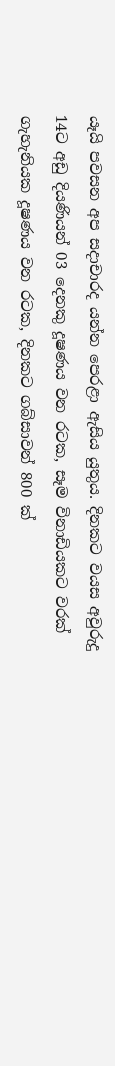යෑයි පවසන අප සදාචාරද යන්න පෙරළා ඇසිය යුතුය. දිනකට වයස අවුරුදු 14ට අඩු දියණියන් 03 දෙනකු දූෂණය වන රටක, සෑම විනාඩියකට වරක්‌ ගැහැනියක දූෂණය වන රටක, දිනකට ගබ්සාවන් 800 ක්‌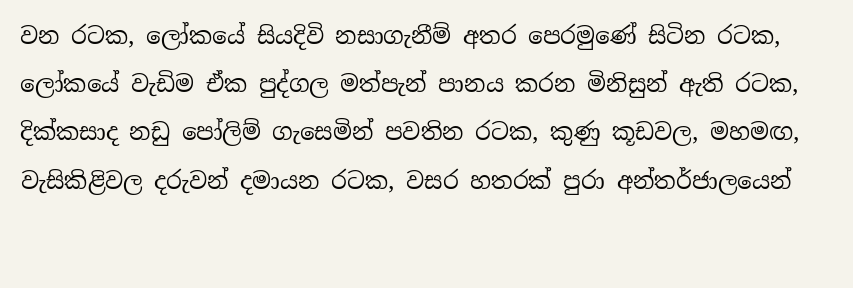වන රටක, ලෝකයේ සියදිවි නසාගැනීම් අතර පෙරමුණේ සිටින රටක, ලෝකයේ වැඩිම ඒක පුද්ගල මත්පැන් පානය කරන මිනිසුන් ඇති රටක, දික්‌කසාද නඩු පෝලිම් ගැසෙමින් පවතින රටක, කුණු කූඩවල, මහමඟ, වැසිකිළිවල දරුවන් දමායන රටක, වසර හතරක්‌ පුරා අන්තර්ජාලයෙන්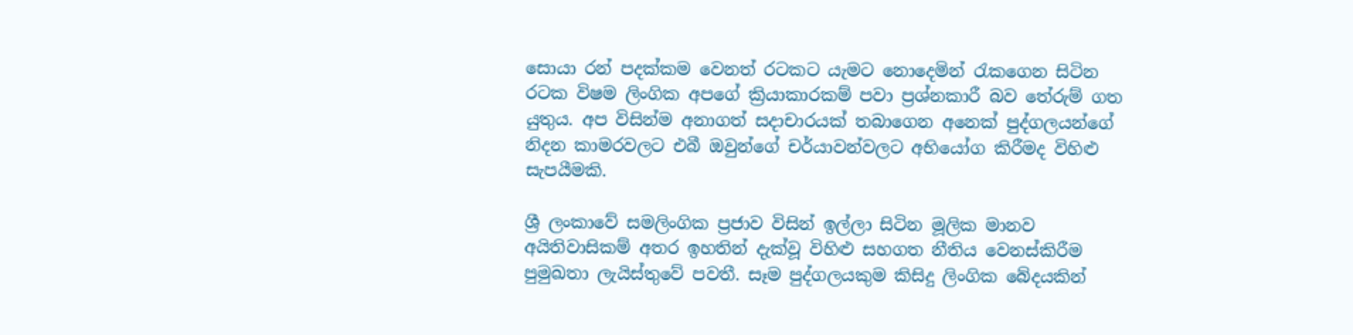සොයා රන් පදක්‌කම වෙනත් රටකට යැමට නොදෙමින් රැකගෙන සිටින රටක විෂම ලිංගික අපගේ ක්‍රියාකාරකම් පවා ප්‍රශ්නකාරී බව තේරුම් ගත යුතුය. අප විසින්ම අනාගත් සදාචාරයක්‌ තබාගෙන අනෙක්‌ පුද්ගලයන්ගේ නිදන කාමරවලට එබී ඔවුන්ගේ චර්යාවන්වලට අභියෝග කිරීමද විහිළු සැපයීමකි.

ශ්‍රී ලංකාවේ සමලිංගික ප්‍රජාව විසින් ඉල්ලා සිටින මූලික මානව අයිතිවාසිකම් අතර ඉහතින් දැක්‌වූ විහිළු සහගත නීතිය වෙනස්‌කිරීම පුමුඛතා ලැයිස්‌තුවේ පවතී. සෑම පුද්ගලයකුම කිසිදු ලිංගික බේදයකින්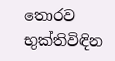තොරව භුක්‌තිවිඳින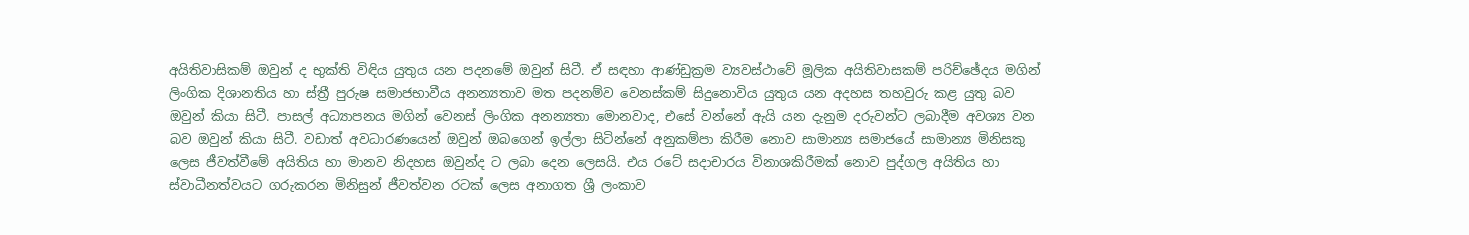අයිතිවාසිකම් ඔවුන් ද භුක්‌ති විඳිය යුතුය යන පදනමේ ඔවුන් සිටී. ඒ සඳහා ආණ්‌ඩුක්‍රම ව්‍යවස්‌ථාවේ මූලික අයිතිවාසකම් පරිච්ඡේදය මගින් ලිංගික දිශානතිය හා ස්‌ත්‍රී පුරුෂ සමාජභාවීය අනන්‍යතාව මත පදනම්ව වෙනස්‌කම් සිදුනොවිය යුතුය යන අදහස තහවුරු කළ යුතු බව ඔවුන් කියා සිටී. පාසල් අධ්‍යාපනය මගින් වෙනස්‌ ලිංගික අනන්‍යතා මොනවාද, එසේ වන්නේ ඇයි යන දැනුම දරුවන්ට ලබාදීම අවශ්‍ය වන බව ඔවුන් කියා සිටී. වඩාත් අවධාරණයෙන් ඔවුන් ඔබගෙන් ඉල්ලා සිටින්නේ අනුකම්පා කිරීම නොව සාමාන්‍ය සමාජයේ සාමාන්‍ය මිනිසකු ලෙස ජීවත්වීමේ අයිතිය හා මානව නිදහස ඔවුන්ද ට ලබා දෙන ලෙසයි. එය රටේ සදාචාරය විනාශකිරීමක්‌ නොව පුද්ගල අයිතිය හා ස්‌වාධීනත්වයට ගරුකරන මිනිසුන් ජීවත්වන රටක්‌ ලෙස අනාගත ශ්‍රී ලංකාව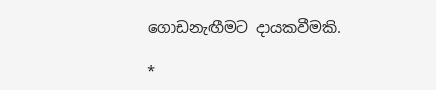ගොඩනැඟීමට දායකවීමකි.

*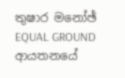තුෂාර මනෝඡ්
EQUAL GROUND ආයතනයේ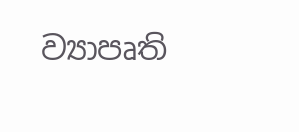ව්‍යාපෘති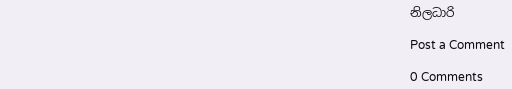නිලධාරි

Post a Comment

0 Comments